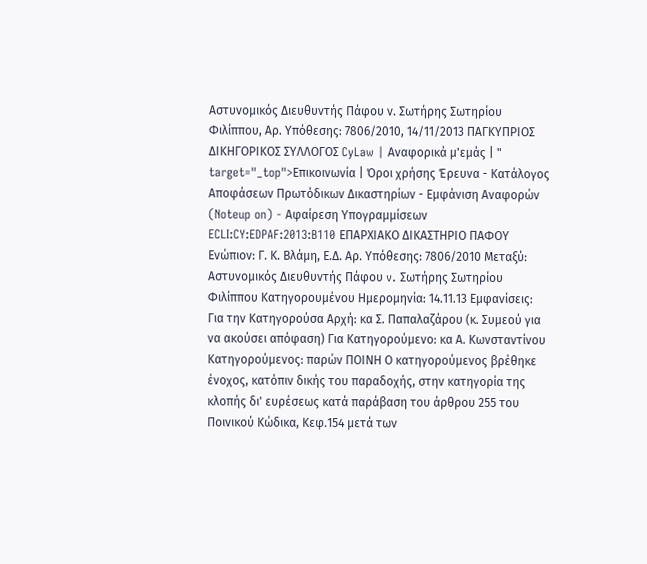Αστυνομικός Διευθυντής Πάφου ν. Σωτήρης Σωτηρίου Φιλίππου, Αρ. Υπόθεσης: 7806/2010, 14/11/2013 ΠΑΓΚΥΠΡΙΟΣ ΔΙΚΗΓΟΡΙΚΟΣ ΣΥΛΛΟΓΟΣ CyLaw | Αναφορικά μ'εμάς | " target="_top">Επικοινωνία | Όροι χρήσης Έρευνα - Κατάλογος Αποφάσεων Πρωτόδικων Δικαστηρίων - Εμφάνιση Αναφορών (Noteup on) - Αφαίρεση Υπογραμμίσεων ECLI:CY:EDPAF:2013:B110 ΕΠΑΡΧΙΑΚΟ ΔΙΚΑΣΤΗΡΙΟ ΠΑΦΟΥ Ενώπιον: Γ. Κ. Βλάμη, Ε.Δ. Αρ. Υπόθεσης: 7806/2010 Μεταξύ: Αστυνομικός Διευθυντής Πάφου v. Σωτήρης Σωτηρίου Φιλίππου Κατηγορουμένου Ημερομηνία: 14.11.13 Εμφανίσεις: Για την Κατηγορούσα Αρχή: κα Σ. Παπαλαζάρου (κ. Συμεού για να ακούσει απόφαση) Για Κατηγορούμενο: κα Α. Κωνσταντίνου Κατηγορούμενος: παρών ΠΟΙΝΗ Ο κατηγορούμενος βρέθηκε ένοχος, κατόπιν δικής του παραδοχής, στην κατηγορία της κλοπής δι' ευρέσεως κατά παράβαση του άρθρου 255 του Ποινικού Κώδικα, Κεφ.154 μετά των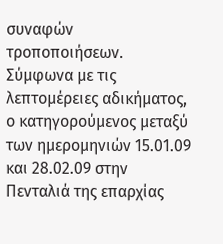συναφών τροποποιήσεων. Σύμφωνα με τις λεπτομέρειες αδικήματος, ο κατηγορούμενος μεταξύ των ημερομηνιών 15.01.09 και 28.02.09 στην Πενταλιά της επαρχίας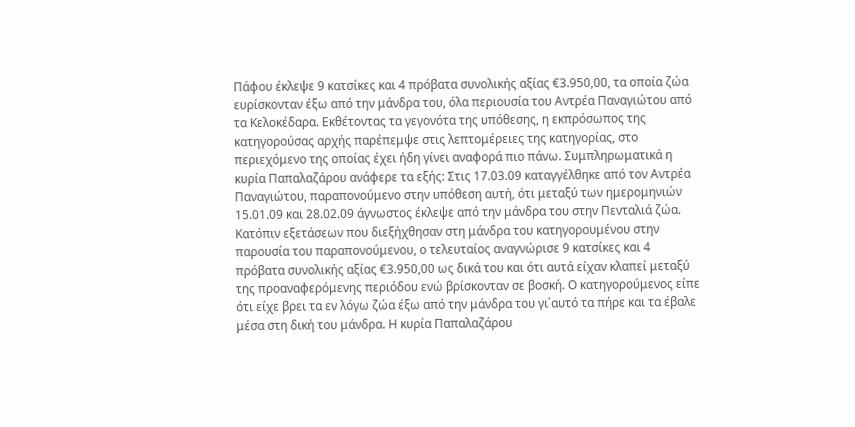Πάφου έκλεψε 9 κατσίκες και 4 πρόβατα συνολικής αξίας €3.950,00, τα οποία ζώα ευρίσκονταν έξω από την μάνδρα του, όλα περιουσία του Αντρέα Παναγιώτου από τα Κελοκέδαρα. Εκθέτοντας τα γεγονότα της υπόθεσης, η εκπρόσωπος της κατηγορούσας αρχής παρέπεμψε στις λεπτομέρειες της κατηγορίας, στο περιεχόμενο της οποίας έχει ήδη γίνει αναφορά πιο πάνω. Συμπληρωματικά η κυρία Παπαλαζάρου ανάφερε τα εξής: Στις 17.03.09 καταγγέλθηκε από τον Αντρέα Παναγιώτου, παραπονούμενο στην υπόθεση αυτή, ότι μεταξύ των ημερομηνιών 15.01.09 και 28.02.09 άγνωστος έκλεψε από την μάνδρα του στην Πενταλιά ζώα. Κατόπιν εξετάσεων που διεξήχθησαν στη μάνδρα του κατηγορουμένου στην παρουσία του παραπονούμενου, ο τελευταίος αναγνώρισε 9 κατσίκες και 4 πρόβατα συνολικής αξίας €3.950,00 ως δικά του και ότι αυτά είχαν κλαπεί μεταξύ της προαναφερόμενης περιόδου ενώ βρίσκονταν σε βοσκή. Ο κατηγορούμενος είπε ότι είχε βρει τα εν λόγω ζώα έξω από την μάνδρα του γι΄αυτό τα πήρε και τα έβαλε μέσα στη δική του μάνδρα. Η κυρία Παπαλαζάρου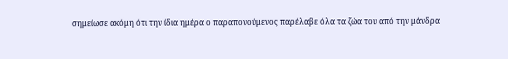σημείωσε ακόμη ότι την ίδια ημέρα ο παραπονούμενος παρέλαβε όλα τα ζώα του από την μάνδρα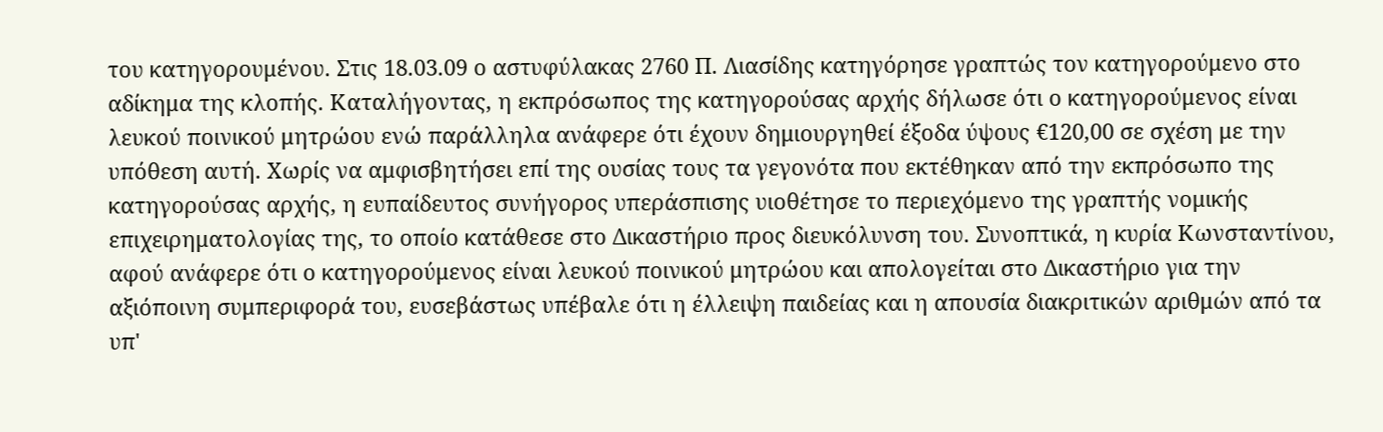του κατηγορουμένου. Στις 18.03.09 ο αστυφύλακας 2760 Π. Λιασίδης κατηγόρησε γραπτώς τον κατηγορούμενο στο αδίκημα της κλοπής. Καταλήγοντας, η εκπρόσωπος της κατηγορούσας αρχής δήλωσε ότι ο κατηγορούμενος είναι λευκού ποινικού μητρώου ενώ παράλληλα ανάφερε ότι έχουν δημιουργηθεί έξοδα ύψους €120,00 σε σχέση με την υπόθεση αυτή. Χωρίς να αμφισβητήσει επί της ουσίας τους τα γεγονότα που εκτέθηκαν από την εκπρόσωπο της κατηγορούσας αρχής, η ευπαίδευτος συνήγορος υπεράσπισης υιοθέτησε το περιεχόμενο της γραπτής νομικής επιχειρηματολογίας της, το οποίο κατάθεσε στο Δικαστήριο προς διευκόλυνση του. Συνοπτικά, η κυρία Κωνσταντίνου, αφού ανάφερε ότι ο κατηγορούμενος είναι λευκού ποινικού μητρώου και απολογείται στο Δικαστήριο για την αξιόποινη συμπεριφορά του, ευσεβάστως υπέβαλε ότι η έλλειψη παιδείας και η απουσία διακριτικών αριθμών από τα υπ'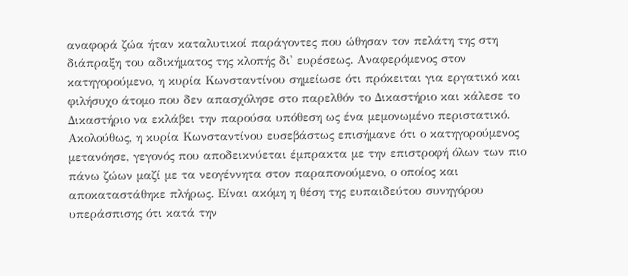αναφορά ζώα ήταν καταλυτικοί παράγοντες που ώθησαν τον πελάτη της στη διάπραξη του αδικήματος της κλοπής δι' ευρέσεως. Αναφερόμενος στον κατηγορούμενο, η κυρία Κωνσταντίνου σημείωσε ότι πρόκειται για εργατικό και φιλήσυχο άτομο που δεν απασχόλησε στο παρελθόν το Δικαστήριο και κάλεσε το Δικαστήριο να εκλάβει την παρούσα υπόθεση ως ένα μεμονωμένο περιστατικό. Ακολούθως, η κυρία Κωνσταντίνου ευσεβάστως επισήμανε ότι ο κατηγορούμενος μετανόησε, γεγονός που αποδεικνύεται έμπρακτα με την επιστροφή όλων των πιο πάνω ζώων μαζί με τα νεογέννητα στον παραπονούμενο, ο οποίος και αποκαταστάθηκε πλήρως. Είναι ακόμη η θέση της ευπαιδεύτου συνηγόρου υπεράσπισης ότι κατά την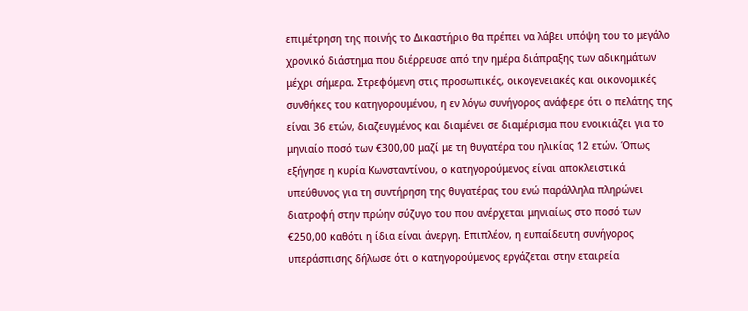επιμέτρηση της ποινής το Δικαστήριο θα πρέπει να λάβει υπόψη του το μεγάλο χρονικό διάστημα που διέρρευσε από την ημέρα διάπραξης των αδικημάτων μέχρι σήμερα. Στρεφόμενη στις προσωπικές, οικογενειακές και οικονομικές συνθήκες του κατηγορουμένου, η εν λόγω συνήγορος ανάφερε ότι ο πελάτης της είναι 36 ετών, διαζευγμένος και διαμένει σε διαμέρισμα που ενοικιάζει για το μηνιαίο ποσό των €300,00 μαζί με τη θυγατέρα του ηλικίας 12 ετών. Όπως εξήγησε η κυρία Κωνσταντίνου, ο κατηγορούμενος είναι αποκλειστικά υπεύθυνος για τη συντήρηση της θυγατέρας του ενώ παράλληλα πληρώνει διατροφή στην πρώην σύζυγο του που ανέρχεται μηνιαίως στο ποσό των €250,00 καθότι η ίδια είναι άνεργη. Επιπλέον, η ευπαίδευτη συνήγορος υπεράσπισης δήλωσε ότι ο κατηγορούμενος εργάζεται στην εταιρεία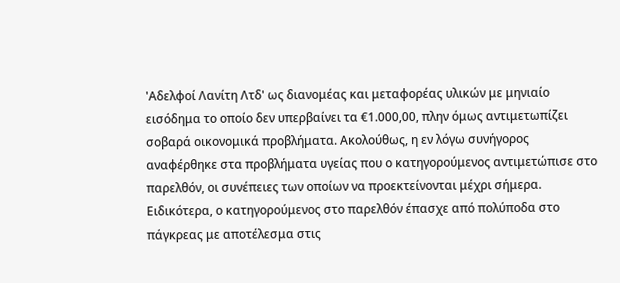'Αδελφοί Λανίτη Λτδ' ως διανομέας και μεταφορέας υλικών με μηνιαίο εισόδημα το οποίο δεν υπερβαίνει τα €1.000,00, πλην όμως αντιμετωπίζει σοβαρά οικονομικά προβλήματα. Ακολούθως, η εν λόγω συνήγορος αναφέρθηκε στα προβλήματα υγείας που ο κατηγορούμενος αντιμετώπισε στο παρελθόν, οι συνέπειες των οποίων να προεκτείνονται μέχρι σήμερα. Ειδικότερα, ο κατηγορούμενος στο παρελθόν έπασχε από πολύποδα στο πάγκρεας με αποτέλεσμα στις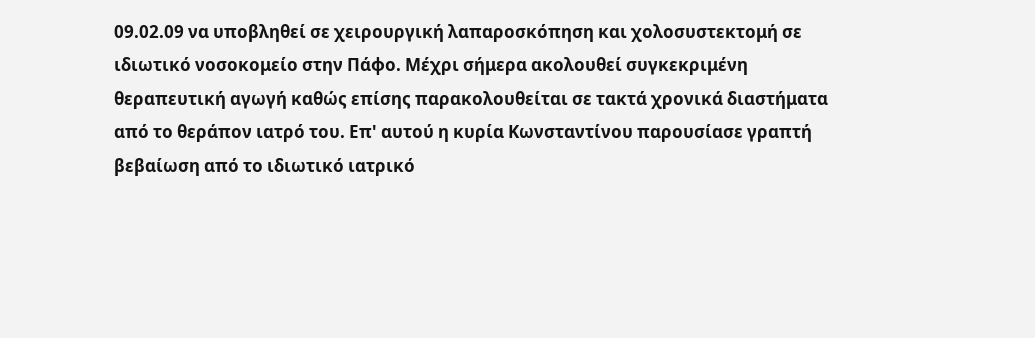09.02.09 να υποβληθεί σε χειρουργική λαπαροσκόπηση και χολοσυστεκτομή σε ιδιωτικό νοσοκομείο στην Πάφο. Μέχρι σήμερα ακολουθεί συγκεκριμένη θεραπευτική αγωγή καθώς επίσης παρακολουθείται σε τακτά χρονικά διαστήματα από το θεράπον ιατρό του. Επ' αυτού η κυρία Κωνσταντίνου παρουσίασε γραπτή βεβαίωση από το ιδιωτικό ιατρικό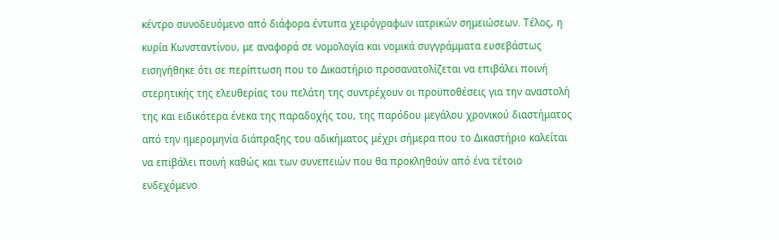κέντρο συνοδευόμενο από διάφορα έντυπα χειρόγραφων ιατρικών σημειώσεων. Τέλος, η κυρία Κωνσταντίνου, με αναφορά σε νομολογία και νομικά συγγράμματα ευσεβάστως εισηγήθηκε ότι σε περίπτωση που το Δικαστήριο προσανατολίζεται να επιβάλει ποινή στερητικής της ελευθερίας του πελάτη της συντρέχουν οι προϋποθέσεις για την αναστολή της και ειδικότερα ένεκα της παραδοχής του, της παρόδου μεγάλου χρονικού διαστήματος από την ημερομηνία διάπραξης του αδικήματος μέχρι σήμερα που το Δικαστήριο καλείται να επιβάλει ποινή καθώς και των συνεπειών που θα προκληθούν από ένα τέτοιο ενδεχόμενο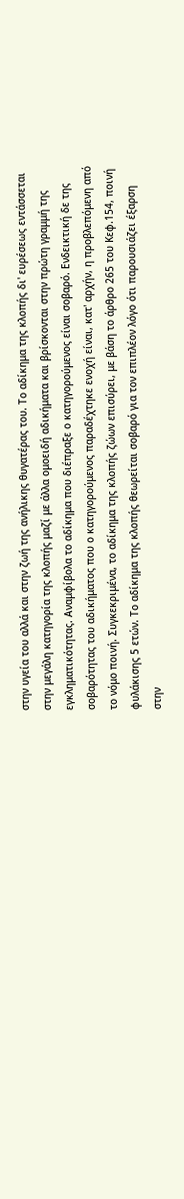στην υγεία του αλλά και στην ζωή της ανήλικης θυγατέρας του. Το αδίκημα της κλοπής δι' ευρέσεως εντάσσεται στην μεγάλη κατηγορία της κλοπής μαζί με άλλα ομοειδή αδικήματα και βρίσκονται στην πρώτη γραμμή της εγκληματικότητας. Αναμφίβολα το αδίκημα που διέπραξε ο κατηγορούμενος είναι σοβαρό. Ενδεικτική δε της σοβαρότητας του αδικήματος που ο κατηγορούμενος παραδέχτηκε ενοχή είναι, κατ' αρχήν, η προβλεπόμενη από το νόμο ποινή. Συγκεκριμένα, το αδίκημα της κλοπής ζώων επισύρει, με βάση το άρθρο 265 του Κεφ.154, ποινή φυλάκισης 5 ετών. Το αδίκημα της κλοπής θεωρείται σοβαρό για τον επιπλέον λόγο ότι παρουσιάζει έξαρση στην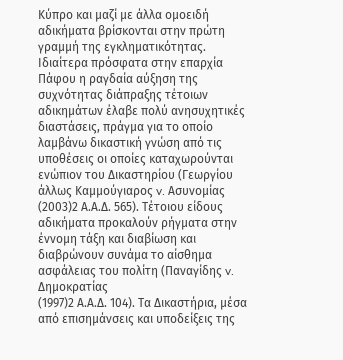Κύπρο και μαζί με άλλα ομοειδή αδικήματα βρίσκονται στην πρώτη γραμμή της εγκληματικότητας. Ιδιαίτερα πρόσφατα στην επαρχία Πάφου η ραγδαία αύξηση της συχνότητας διάπραξης τέτοιων αδικημάτων έλαβε πολύ ανησυχητικές διαστάσεις, πράγμα για το οποίο λαμβάνω δικαστική γνώση από τις υποθέσεις οι οποίες καταχωρούνται ενώπιον του Δικαστηρίου (Γεωργίου άλλως Καμμούγιαρος v. Ασυνομίας
(2003)2 Α.Α.Δ. 565). Τέτοιου είδους αδικήματα προκαλούν ρήγματα στην έννομη τάξη και διαβίωση και διαβρώνουν συνάμα το αίσθημα ασφάλειας του πολίτη (Παναγίδης v. Δημοκρατίας
(1997)2 Α.Α.Δ. 104). Τα Δικαστήρια, μέσα από επισημάνσεις και υποδείξεις της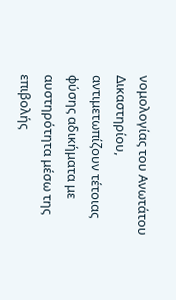νομολογίας του Ανωτάτου Δικαστηρίου, αντιμετωπίζουν τέτοιας φύσης αδικήματα με αυστηρότητα μέσω της επιβολής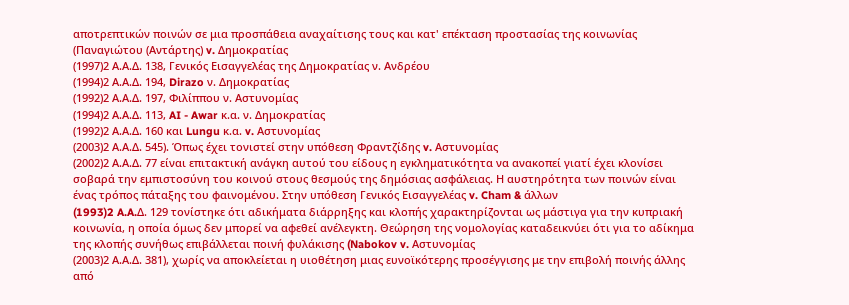αποτρεπτικών ποινών σε μια προσπάθεια αναχαίτισης τους και κατ' επέκταση προστασίας της κοινωνίας (Παναγιώτου (Αντάρτης) v. Δημοκρατίας
(1997)2 Α.Α.Δ. 138, Γενικός Εισαγγελέας της Δημοκρατίας ν. Ανδρέου
(1994)2 Α.Α.Δ. 194, Dirazo ν. Δημοκρατίας
(1992)2 Α.Α.Δ. 197, Φιλίππου ν. Αστυνομίας
(1994)2 Α.Α.Δ. 113, AI - Awar κ.α. ν. Δημοκρατίας
(1992)2 Α.Α.Δ. 160 και Lungu κ.α. v. Αστυνομίας
(2003)2 Α.Α.Δ. 545). Όπως έχει τονιστεί στην υπόθεση Φραντζίδης v. Αστυνομίας
(2002)2 Α.Α.Δ. 77 είναι επιτακτική ανάγκη αυτού του είδους η εγκληματικότητα να ανακοπεί γιατί έχει κλονίσει σοβαρά την εμπιστοσύνη του κοινού στους θεσμούς της δημόσιας ασφάλειας. Η αυστηρότητα των ποινών είναι ένας τρόπος πάταξης του φαινομένου. Στην υπόθεση Γενικός Εισαγγελέας v. Cham & άλλων
(1993)2 A.A.Δ. 129 τονίστηκε ότι αδικήματα διάρρηξης και κλοπής χαρακτηρίζονται ως μάστιγα για την κυπριακή κοινωνία, η οποία όμως δεν μπορεί να αφεθεί ανέλεγκτη. Θεώρηση της νομολογίας καταδεικνύει ότι για το αδίκημα της κλοπής συνήθως επιβάλλεται ποινή φυλάκισης (Nabokov v. Αστυνομίας
(2003)2 Α.Α.Δ. 381), χωρίς να αποκλείεται η υιοθέτηση μιας ευνοϊκότερης προσέγγισης με την επιβολή ποινής άλλης από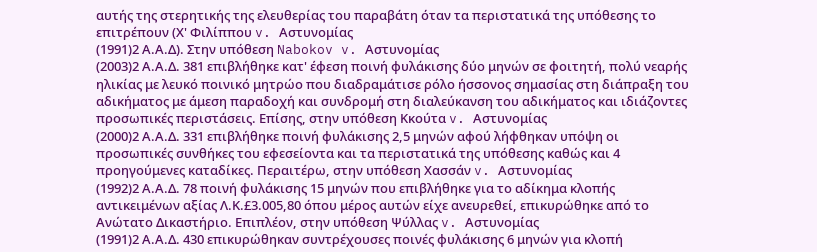αυτής της στερητικής της ελευθερίας του παραβάτη όταν τα περιστατικά της υπόθεσης το επιτρέπουν (Χ' Φιλίππου v. Αστυνομίας
(1991)2 Α.Α.Δ). Στην υπόθεση Nabokov v. Αστυνομίας
(2003)2 Α.Α.Δ. 381 επιβλήθηκε κατ' έφεση ποινή φυλάκισης δύο μηνών σε φοιτητή, πολύ νεαρής ηλικίας με λευκό ποινικό μητρώο που διαδραμάτισε ρόλο ήσσονος σημασίας στη διάπραξη του αδικήματος με άμεση παραδοχή και συνδρομή στη διαλεύκανση του αδικήματος και ιδιάζοντες προσωπικές περιστάσεις. Επίσης, στην υπόθεση Κκούτα v. Αστυνομίας
(2000)2 Α.Α.Δ. 331 επιβλήθηκε ποινή φυλάκισης 2,5 μηνών αφού λήφθηκαν υπόψη οι προσωπικές συνθήκες του εφεσείοντα και τα περιστατικά της υπόθεσης καθώς και 4 προηγούμενες καταδίκες. Περαιτέρω, στην υπόθεση Χασσάν v. Αστυνομίας
(1992)2 Α.Α.Δ. 78 ποινή φυλάκισης 15 μηνών που επιβλήθηκε για το αδίκημα κλοπής αντικειμένων αξίας Λ.Κ.£3.005,80 όπου μέρος αυτών είχε ανευρεθεί, επικυρώθηκε από το Ανώτατο Δικαστήριο. Επιπλέον, στην υπόθεση Ψύλλας v. Αστυνομίας
(1991)2 Α.Α.Δ. 430 επικυρώθηκαν συντρέχουσες ποινές φυλάκισης 6 μηνών για κλοπή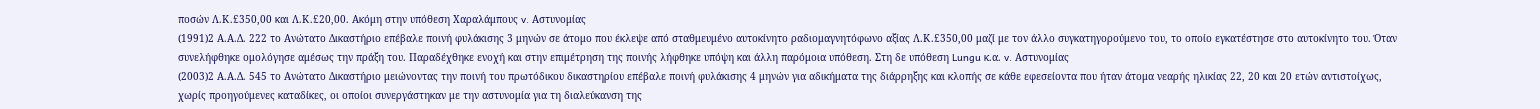ποσών Λ.Κ.£350,00 και Λ.Κ.£20,00. Ακόμη στην υπόθεση Χαραλάμπους v. Αστυνομίας
(1991)2 Α.Α.Δ. 222 το Ανώτατο Δικαστήριο επέβαλε ποινή φυλάκισης 3 μηνών σε άτομο που έκλεψε από σταθμευμένο αυτοκίνητο ραδιομαγνητόφωνο αξίας Λ.Κ.£350,00 μαζί με τον άλλο συγκατηγορούμενο του, το οποίο εγκατέστησε στο αυτοκίνητο του. Όταν συνελήφθηκε ομολόγησε αμέσως την πράξη του. Παραδέχθηκε ενοχή και στην επιμέτρηση της ποινής λήφθηκε υπόψη και άλλη παρόμοια υπόθεση. Στη δε υπόθεση Lungu κ.α. v. Αστυνομίας
(2003)2 Α.Α.Δ. 545 το Ανώτατο Δικαστήριο μειώνοντας την ποινή του πρωτόδικου δικαστηρίου επέβαλε ποινή φυλάκισης 4 μηνών για αδικήματα της διάρρηξης και κλοπής σε κάθε εφεσείοντα που ήταν άτομα νεαρής ηλικίας 22, 20 και 20 ετών αντιστοίχως, χωρίς προηγούμενες καταδίκες, οι οποίοι συνεργάστηκαν με την αστυνομία για τη διαλεύκανση της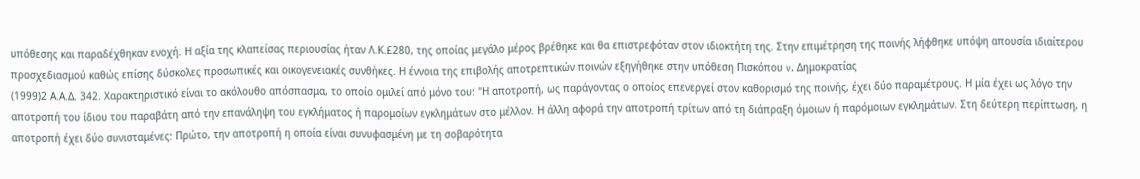υπόθεσης και παραδέχθηκαν ενοχή. Η αξία της κλαπείσας περιουσίας ήταν Λ.Κ.£280, της οποίας μεγάλο μέρος βρέθηκε και θα επιστρεφόταν στον ιδιοκτήτη της. Στην επιμέτρηση της ποινής λήφθηκε υπόψη απουσία ιδιαίτερου προσχεδιασμού καθώς επίσης δύσκολες προσωπικές και οικογενειακές συνθήκες. Η έννοια της επιβολής αποτρεπτικών ποινών εξηγήθηκε στην υπόθεση Πισκόπου v. Δημοκρατίας
(1999)2 Α.Α.Δ. 342. Χαρακτηριστικό είναι το ακόλουθο απόσπασμα, το οποίο ομιλεί από μόνο του: "Η αποτροπή, ως παράγοντας ο οποίος επενεργεί στον καθορισμό της ποινής, έχει δύο παραμέτρους. Η μία έχει ως λόγο την αποτροπή του ίδιου του παραβάτη από την επανάληψη του εγκλήματος ή παρομοίων εγκλημάτων στο μέλλον. Η άλλη αφορά την αποτροπή τρίτων από τη διάπραξη όμοιων ή παρόμοιων εγκλημάτων. Στη δεύτερη περίπτωση, η αποτροπή έχει δύο συνισταμένες: Πρώτο, την αποτροπή η οποία είναι συνυφασμένη με τη σοβαρότητα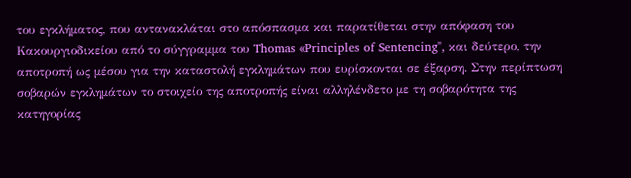του εγκλήματος, που αντανακλάται στο απόσπασμα και παρατίθεται στην απόφαση του Κακουργιοδικείου από το σύγγραμμα του Thomas «Principles of Sentencing", και δεύτερο, την αποτροπή ως μέσου για την καταστολή εγκλημάτων που ευρίσκονται σε έξαρση. Στην περίπτωση σοβαρών εγκλημάτων το στοιχείο της αποτροπής είναι αλληλένδετο με τη σοβαρότητα της κατηγορίας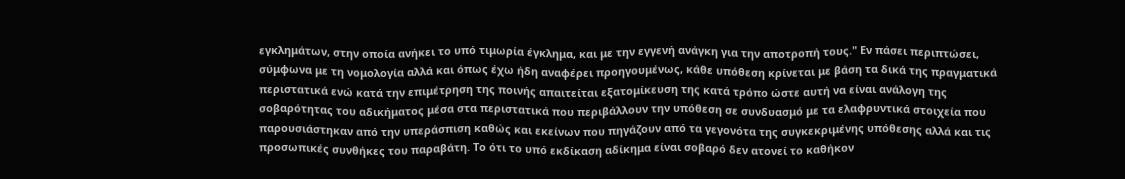εγκλημάτων, στην οποία ανήκει το υπό τιμωρία έγκλημα, και με την εγγενή ανάγκη για την αποτροπή τους." Εν πάσει περιπτώσει, σύμφωνα με τη νομολογία αλλά και όπως έχω ήδη αναφέρει προηγουμένως, κάθε υπόθεση κρίνεται με βάση τα δικά της πραγματικά περιστατικά ενώ κατά την επιμέτρηση της ποινής απαιτείται εξατομίκευση της κατά τρόπο ώστε αυτή να είναι ανάλογη της σοβαρότητας του αδικήματος μέσα στα περιστατικά που περιβάλλουν την υπόθεση σε συνδυασμό με τα ελαφρυντικά στοιχεία που παρουσιάστηκαν από την υπεράσπιση καθώς και εκείνων που πηγάζουν από τα γεγονότα της συγκεκριμένης υπόθεσης αλλά και τις προσωπικές συνθήκες του παραβάτη. Το ότι το υπό εκδίκαση αδίκημα είναι σοβαρό δεν ατονεί το καθήκον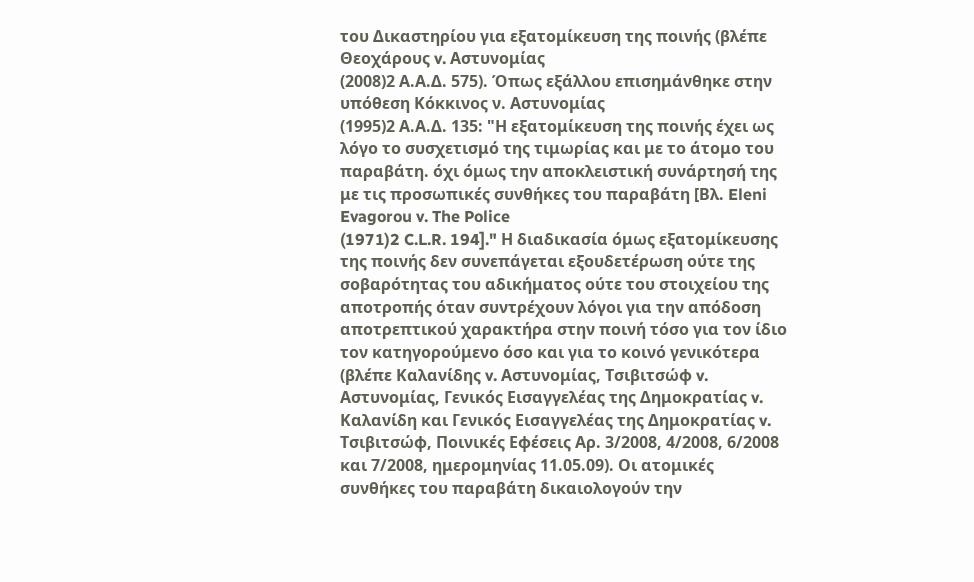του Δικαστηρίου για εξατομίκευση της ποινής (βλέπε Θεοχάρους v. Αστυνομίας
(2008)2 Α.Α.Δ. 575). Όπως εξάλλου επισημάνθηκε στην υπόθεση Κόκκινος ν. Αστυνομίας
(1995)2 Α.Α.Δ. 135: "Η εξατομίκευση της ποινής έχει ως λόγο το συσχετισμό της τιμωρίας και με το άτομο του παραβάτη. όχι όμως την αποκλειστική συνάρτησή της με τις προσωπικές συνθήκες του παραβάτη [Βλ. Eleni Evagorou v. The Police
(1971)2 C.L.R. 194]." Η διαδικασία όμως εξατομίκευσης της ποινής δεν συνεπάγεται εξουδετέρωση ούτε της σοβαρότητας του αδικήματος ούτε του στοιχείου της αποτροπής όταν συντρέχουν λόγοι για την απόδοση αποτρεπτικού χαρακτήρα στην ποινή τόσο για τον ίδιο τον κατηγορούμενο όσο και για το κοινό γενικότερα (βλέπε Καλανίδης v. Αστυνομίας, Τσιβιτσώφ v. Αστυνομίας, Γενικός Εισαγγελέας της Δημοκρατίας v. Καλανίδη και Γενικός Εισαγγελέας της Δημοκρατίας v. Τσιβιτσώφ, Ποινικές Εφέσεις Αρ. 3/2008, 4/2008, 6/2008 και 7/2008, ημερομηνίας 11.05.09). Οι ατομικές συνθήκες του παραβάτη δικαιολογούν την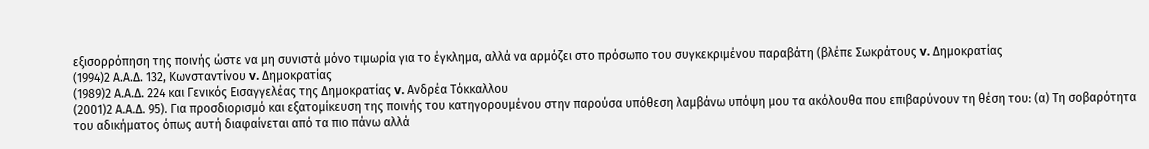εξισορρόπηση της ποινής ώστε να μη συνιστά μόνο τιμωρία για το έγκλημα, αλλά να αρμόζει στο πρόσωπο του συγκεκριμένου παραβάτη (βλέπε Σωκράτους v. Δημοκρατίας
(1994)2 Α.Α.Δ. 132, Κωνσταντίνου v. Δημοκρατίας
(1989)2 Α.Α.Δ. 224 και Γενικός Εισαγγελέας της Δημοκρατίας v. Ανδρέα Τόκκαλλου
(2001)2 Α.Α.Δ. 95). Για προσδιορισμό και εξατομίκευση της ποινής του κατηγορουμένου στην παρούσα υπόθεση λαμβάνω υπόψη μου τα ακόλουθα που επιβαρύνουν τη θέση του: (α) Τη σοβαρότητα του αδικήματος όπως αυτή διαφαίνεται από τα πιο πάνω αλλά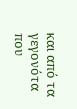και από τα γεγονότα που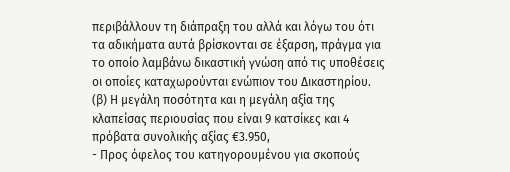περιβάλλουν τη διάπραξη του αλλά και λόγω του ότι τα αδικήματα αυτά βρίσκονται σε έξαρση, πράγμα για το οποίο λαμβάνω δικαστική γνώση από τις υποθέσεις οι οποίες καταχωρούνται ενώπιον του Δικαστηρίου. (β) Η μεγάλη ποσότητα και η μεγάλη αξία της κλαπείσας περιουσίας που είναι 9 κατσίκες και 4 πρόβατα συνολικής αξίας €3.950,
- Προς όφελος του κατηγορουμένου για σκοπούς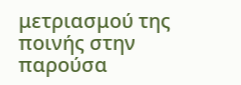μετριασμού της ποινής στην παρούσα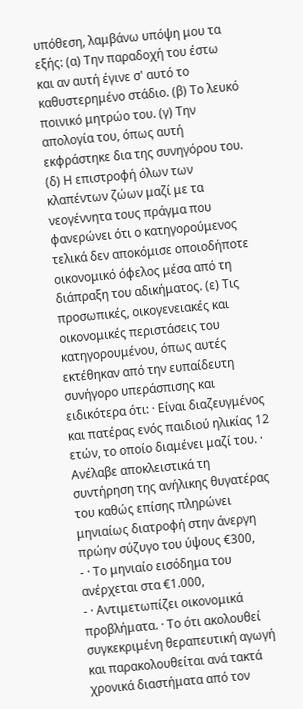υπόθεση, λαμβάνω υπόψη μου τα εξής: (α) Την παραδοχή του έστω και αν αυτή έγινε σ' αυτό το καθυστερημένο στάδιο. (β) Το λευκό ποινικό μητρώο του. (γ) Την απολογία του, όπως αυτή εκφράστηκε δια της συνηγόρου του. (δ) Η επιστροφή όλων των κλαπέντων ζώων μαζί με τα νεογέννητα τους πράγμα που φανερώνει ότι ο κατηγορούμενος τελικά δεν αποκόμισε οποιοδήποτε οικονομικό όφελος μέσα από τη διάπραξη του αδικήματος. (ε) Τις προσωπικές, οικογενειακές και οικονομικές περιστάσεις του κατηγορουμένου, όπως αυτές εκτέθηκαν από την ευπαίδευτη συνήγορο υπεράσπισης και ειδικότερα ότι: · Είναι διαζευγμένος και πατέρας ενός παιδιού ηλικίας 12 ετών, το οποίο διαμένει μαζί του. · Ανέλαβε αποκλειστικά τη συντήρηση της ανήλικης θυγατέρας του καθώς επίσης πληρώνει μηνιαίως διατροφή στην άνεργη πρώην σύζυγο του ύψους €300,
- · Το μηνιαίο εισόδημα του ανέρχεται στα €1.000,
- · Αντιμετωπίζει οικονομικά προβλήματα. · Το ότι ακολουθεί συγκεκριμένη θεραπευτική αγωγή και παρακολουθείται ανά τακτά χρονικά διαστήματα από τον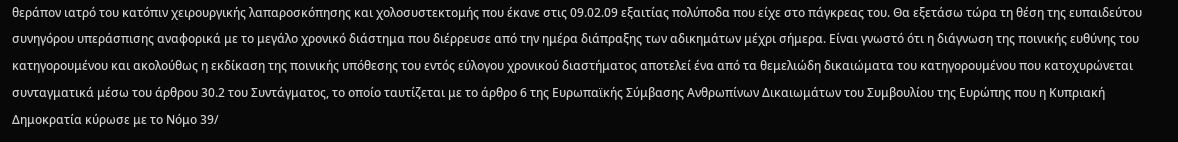θεράπον ιατρό του κατόπιν χειρουργικής λαπαροσκόπησης και χολοσυστεκτομής που έκανε στις 09.02.09 εξαιτίας πολύποδα που είχε στο πάγκρεας του. Θα εξετάσω τώρα τη θέση της ευπαιδεύτου συνηγόρου υπεράσπισης αναφορικά με το μεγάλο χρονικό διάστημα που διέρρευσε από την ημέρα διάπραξης των αδικημάτων μέχρι σήμερα. Είναι γνωστό ότι η διάγνωση της ποινικής ευθύνης του κατηγορουμένου και ακολούθως η εκδίκαση της ποινικής υπόθεσης του εντός εύλογου χρονικού διαστήματος αποτελεί ένα από τα θεμελιώδη δικαιώματα του κατηγορουμένου που κατοχυρώνεται συνταγματικά μέσω του άρθρου 30.2 του Συντάγματος, το οποίο ταυτίζεται με το άρθρο 6 της Ευρωπαϊκής Σύμβασης Ανθρωπίνων Δικαιωμάτων του Συμβουλίου της Ευρώπης που η Κυπριακή Δημοκρατία κύρωσε με το Νόμο 39/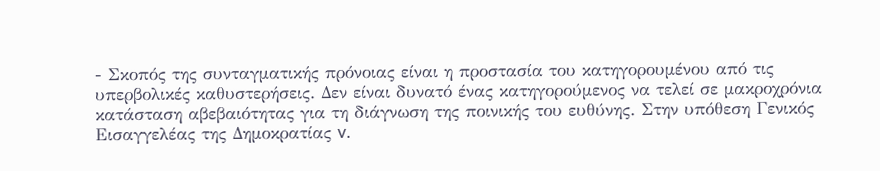- Σκοπός της συνταγματικής πρόνοιας είναι η προστασία του κατηγορουμένου από τις υπερβολικές καθυστερήσεις. Δεν είναι δυνατό ένας κατηγορούμενος να τελεί σε μακροχρόνια κατάσταση αβεβαιότητας για τη διάγνωση της ποινικής του ευθύνης. Στην υπόθεση Γενικός Εισαγγελέας της Δημοκρατίας v.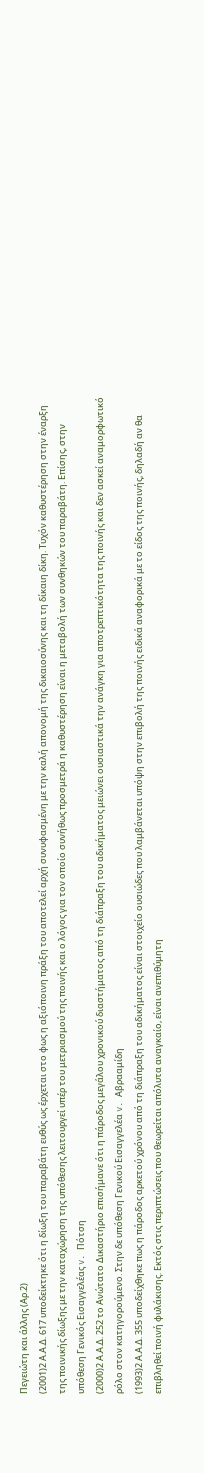Πεγειώτη και άλλης (Αρ.2)
(2001)2 Α.Α.Δ. 617 υποδείκτηκε ότι η δίωξη του παραβάτη ευθύς ως έρχεται στο φως η αξιόποινη πράξη του αποτελεί αρχή συνυφασμένη με την καλή απονομή της δικαιοσύνης και τη δίκαιη δίκη. Τυχόν καθυστέρηση στην έναρξη της ποινικής δίωξης με την καταχώρηση της υπόθεσης λειτουργεί υπέρ του μετριασμού της ποινής και ο λόγος για τον οποίο συνήθως προσμετρά η καθυστέρηση είναι η μεταβολή των συνθηκών του παραβάτη. Επίσης, στην υπόθεση Γενικός Εισαγγελέας v. Πότση
(2000)2 Α.Α.Δ. 252 το Ανώτατο Δικαστήριο επισήμανε ότι η πάροδος μεγάλου χρονικού διαστήματος από τη διάπραξη του αδικήματος μειώνει ουσιαστικά την ανάγκη για αποτρεπτικότητα της ποινής και δεν ασκεί αναμορφωτικό ρόλο στον κατηγορούμενο. Στην δε υπόθεση Γενικού Εισαγγελέα v. Αβρααμίδη
(1993)2 Α.Α.Δ. 355 υποδείχθηκε πως η πάροδος αρκετού χρόνου από τη διάπραξη του αδικήματος είναι στοιχείο ουσιώδες που λαμβάνεται υπόψη στην επιβολή της ποινής ειδικά αναφορικά με το είδος της ποινής, δηλαδή αν θα επιβληθεί ποινή φυλάκισης. Εκτός στις περιπτώσεις που θεωρείται απόλυτα αναγκαίο, είναι ανεπιθύμητη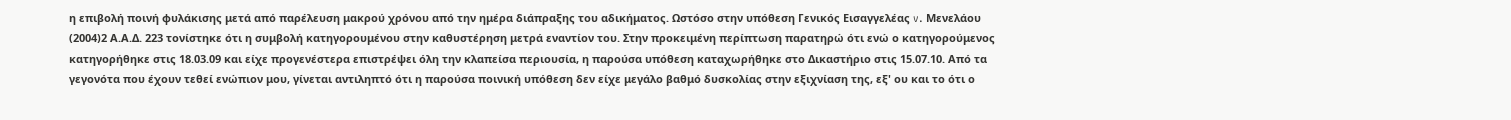η επιβολή ποινή φυλάκισης μετά από παρέλευση μακρού χρόνου από την ημέρα διάπραξης του αδικήματος. Ωστόσο στην υπόθεση Γενικός Εισαγγελέας v. Μενελάου
(2004)2 Α.Α.Δ. 223 τονίστηκε ότι η συμβολή κατηγορουμένου στην καθυστέρηση μετρά εναντίον του. Στην προκειμένη περίπτωση παρατηρώ ότι ενώ ο κατηγορούμενος κατηγορήθηκε στις 18.03.09 και είχε προγενέστερα επιστρέψει όλη την κλαπείσα περιουσία, η παρούσα υπόθεση καταχωρήθηκε στο Δικαστήριο στις 15.07.10. Από τα γεγονότα που έχουν τεθεί ενώπιον μου, γίνεται αντιληπτό ότι η παρούσα ποινική υπόθεση δεν είχε μεγάλο βαθμό δυσκολίας στην εξιχνίαση της, εξ' ου και το ότι ο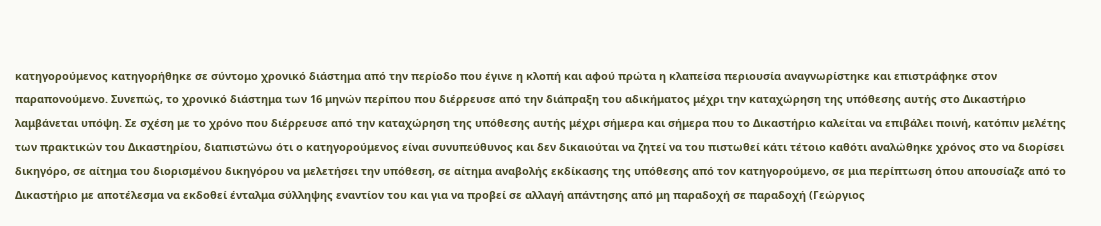κατηγορούμενος κατηγορήθηκε σε σύντομο χρονικό διάστημα από την περίοδο που έγινε η κλοπή και αφού πρώτα η κλαπείσα περιουσία αναγνωρίστηκε και επιστράφηκε στον παραπονούμενο. Συνεπώς, το χρονικό διάστημα των 16 μηνών περίπου που διέρρευσε από την διάπραξη του αδικήματος μέχρι την καταχώρηση της υπόθεσης αυτής στο Δικαστήριο λαμβάνεται υπόψη. Σε σχέση με το χρόνο που διέρρευσε από την καταχώρηση της υπόθεσης αυτής μέχρι σήμερα και σήμερα που το Δικαστήριο καλείται να επιβάλει ποινή, κατόπιν μελέτης των πρακτικών του Δικαστηρίου, διαπιστώνω ότι ο κατηγορούμενος είναι συνυπεύθυνος και δεν δικαιούται να ζητεί να του πιστωθεί κάτι τέτοιο καθότι αναλώθηκε χρόνος στο να διορίσει δικηγόρο, σε αίτημα του διορισμένου δικηγόρου να μελετήσει την υπόθεση, σε αίτημα αναβολής εκδίκασης της υπόθεσης από τον κατηγορούμενο, σε μια περίπτωση όπου απουσίαζε από το Δικαστήριο με αποτέλεσμα να εκδοθεί ένταλμα σύλληψης εναντίον του και για να προβεί σε αλλαγή απάντησης από μη παραδοχή σε παραδοχή (Γεώργιος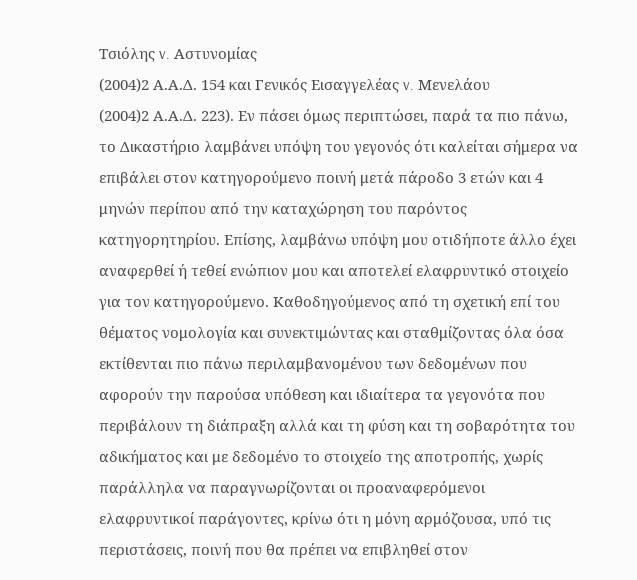Τσιόλης v. Αστυνομίας
(2004)2 Α.Α.Δ. 154 και Γενικός Εισαγγελέας v. Μενελάου
(2004)2 Α.Α.Δ. 223). Εν πάσει όμως περιπτώσει, παρά τα πιο πάνω, το Δικαστήριο λαμβάνει υπόψη του γεγονός ότι καλείται σήμερα να επιβάλει στον κατηγορούμενο ποινή μετά πάροδο 3 ετών και 4 μηνών περίπου από την καταχώρηση του παρόντος κατηγορητηρίου. Επίσης, λαμβάνω υπόψη μου οτιδήποτε άλλο έχει αναφερθεί ή τεθεί ενώπιον μου και αποτελεί ελαφρυντικό στοιχείο για τον κατηγορούμενο. Καθοδηγούμενος από τη σχετική επί του θέματος νομολογία και συνεκτιμώντας και σταθμίζοντας όλα όσα εκτίθενται πιο πάνω περιλαμβανομένου των δεδομένων που αφορούν την παρούσα υπόθεση και ιδιαίτερα τα γεγονότα που περιβάλουν τη διάπραξη αλλά και τη φύση και τη σοβαρότητα του αδικήματος και με δεδομένο το στοιχείο της αποτροπής, χωρίς παράλληλα να παραγνωρίζονται οι προαναφερόμενοι ελαφρυντικοί παράγοντες, κρίνω ότι η μόνη αρμόζουσα, υπό τις περιστάσεις, ποινή που θα πρέπει να επιβληθεί στον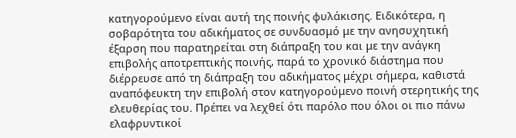κατηγορούμενο είναι αυτή της ποινής φυλάκισης. Ειδικότερα, η σοβαρότητα του αδικήματος σε συνδυασμό με την ανησυχητική έξαρση που παρατηρείται στη διάπραξη του και με την ανάγκη επιβολής αποτρεπτικής ποινής, παρά το χρονικό διάστημα που διέρρευσε από τη διάπραξη του αδικήματος μέχρι σήμερα, καθιστά αναπόφευκτη την επιβολή στον κατηγορούμενο ποινή στερητικής της ελευθερίας του. Πρέπει να λεχθεί ότι παρόλο που όλοι οι πιο πάνω ελαφρυντικοί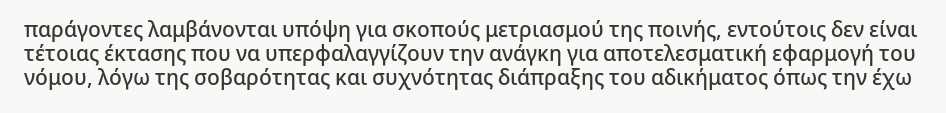παράγοντες λαμβάνονται υπόψη για σκοπούς μετριασμού της ποινής, εντούτοις δεν είναι τέτοιας έκτασης που να υπερφαλαγγίζουν την ανάγκη για αποτελεσματική εφαρμογή του νόμου, λόγω της σοβαρότητας και συχνότητας διάπραξης του αδικήματος όπως την έχω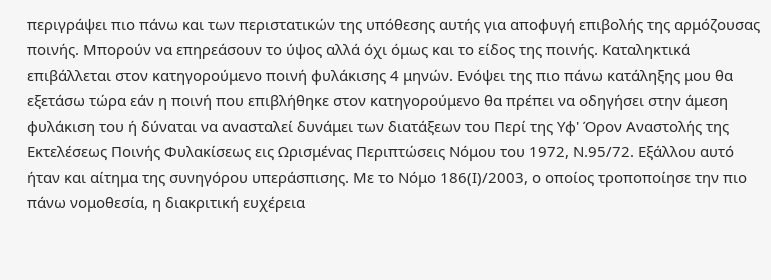περιγράψει πιο πάνω και των περιστατικών της υπόθεσης αυτής για αποφυγή επιβολής της αρμόζουσας ποινής. Μπορούν να επηρεάσουν το ύψος αλλά όχι όμως και το είδος της ποινής. Καταληκτικά επιβάλλεται στον κατηγορούμενο ποινή φυλάκισης 4 μηνών. Ενόψει της πιο πάνω κατάληξης μου θα εξετάσω τώρα εάν η ποινή που επιβλήθηκε στον κατηγορούμενο θα πρέπει να οδηγήσει στην άμεση φυλάκιση του ή δύναται να ανασταλεί δυνάμει των διατάξεων του Περί της Υφ' Όρον Αναστολής της Εκτελέσεως Ποινής Φυλακίσεως εις Ωρισμένας Περιπτώσεις Νόμου του 1972, Ν.95/72. Εξάλλου αυτό ήταν και αίτημα της συνηγόρου υπεράσπισης. Με το Νόμο 186(Ι)/2003, ο οποίος τροποποίησε την πιο πάνω νομοθεσία, η διακριτική ευχέρεια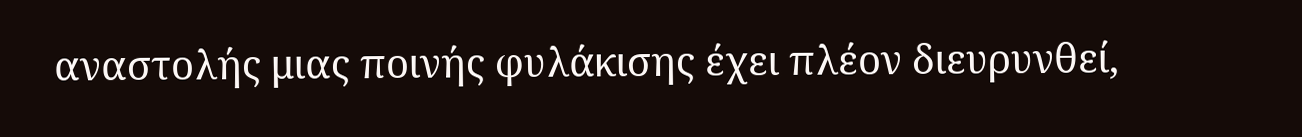αναστολής μιας ποινής φυλάκισης έχει πλέον διευρυνθεί,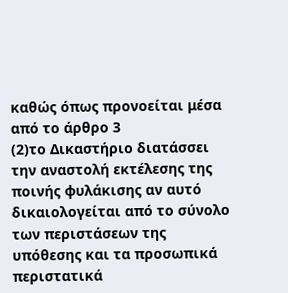καθώς όπως προνοείται μέσα από το άρθρο 3
(2)το Δικαστήριο διατάσσει την αναστολή εκτέλεσης της ποινής φυλάκισης αν αυτό δικαιολογείται από το σύνολο των περιστάσεων της υπόθεσης και τα προσωπικά περιστατικά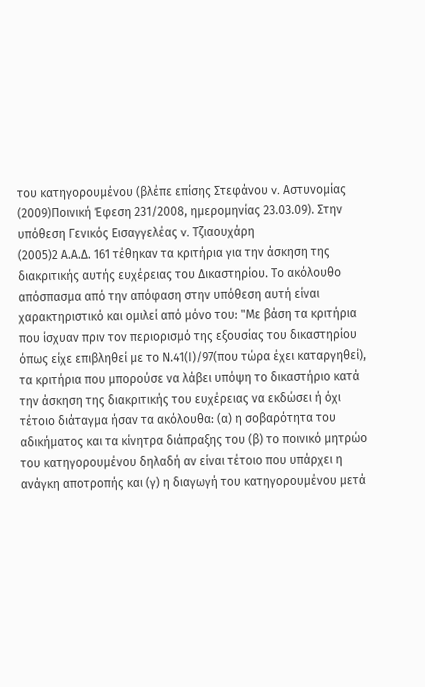του κατηγορουμένου (βλέπε επίσης Στεφάνου v. Αστυνομίας
(2009)Ποινική Έφεση 231/2008, ημερομηνίας 23.03.09). Στην υπόθεση Γενικός Εισαγγελέας v. Τζιαουχάρη
(2005)2 Α.Α.Δ. 161 τέθηκαν τα κριτήρια για την άσκηση της διακριτικής αυτής ευχέρειας του Δικαστηρίου. Το ακόλουθο απόσπασμα από την απόφαση στην υπόθεση αυτή είναι χαρακτηριστικό και ομιλεί από μόνο του: "Με βάση τα κριτήρια που ίσχυαν πριν τον περιορισμό της εξουσίας του δικαστηρίου όπως είχε επιβληθεί με το Ν.41(Ι)/97(που τώρα έχει καταργηθεί), τα κριτήρια που μπορούσε να λάβει υπόψη το δικαστήριο κατά την άσκηση της διακριτικής του ευχέρειας να εκδώσει ή όχι τέτοιο διάταγμα ήσαν τα ακόλουθα: (α) η σοβαρότητα του αδικήματος και τα κίνητρα διάπραξης του (β) το ποινικό μητρώο του κατηγορουμένου δηλαδή αν είναι τέτοιο που υπάρχει η ανάγκη αποτροπής και (γ) η διαγωγή του κατηγορουμένου μετά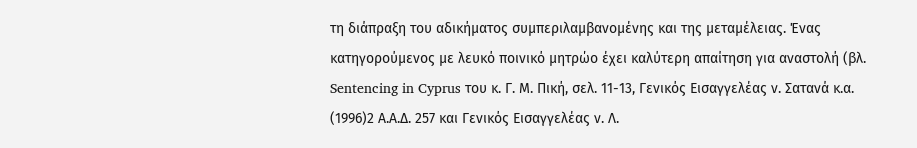τη διάπραξη του αδικήματος συμπεριλαμβανομένης και της μεταμέλειας. Ένας κατηγορούμενος με λευκό ποινικό μητρώο έχει καλύτερη απαίτηση για αναστολή (βλ. Sentencing in Cyprus του κ. Γ. Μ. Πική, σελ. 11-13, Γενικός Εισαγγελέας ν. Σατανά κ.α.
(1996)2 Α.Α.Δ. 257 και Γενικός Εισαγγελέας ν. Λ.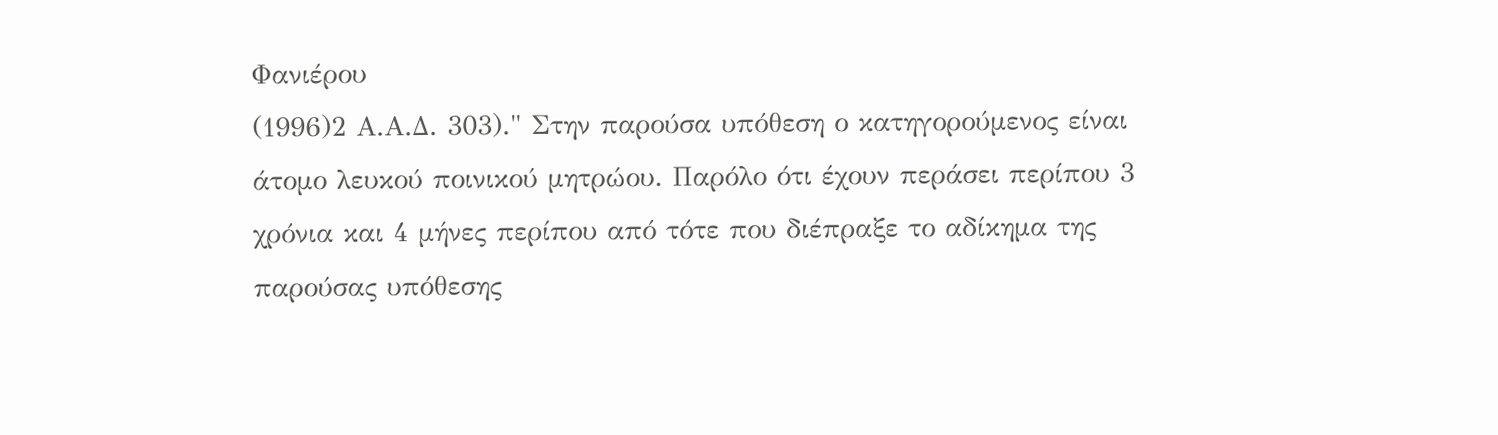Φανιέρου
(1996)2 Α.Α.Δ. 303)." Στην παρούσα υπόθεση ο κατηγορούμενος είναι άτομο λευκού ποινικού μητρώου. Παρόλο ότι έχουν περάσει περίπου 3 χρόνια και 4 μήνες περίπου από τότε που διέπραξε το αδίκημα της παρούσας υπόθεσης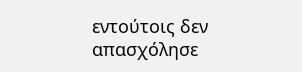εντούτοις δεν απασχόλησε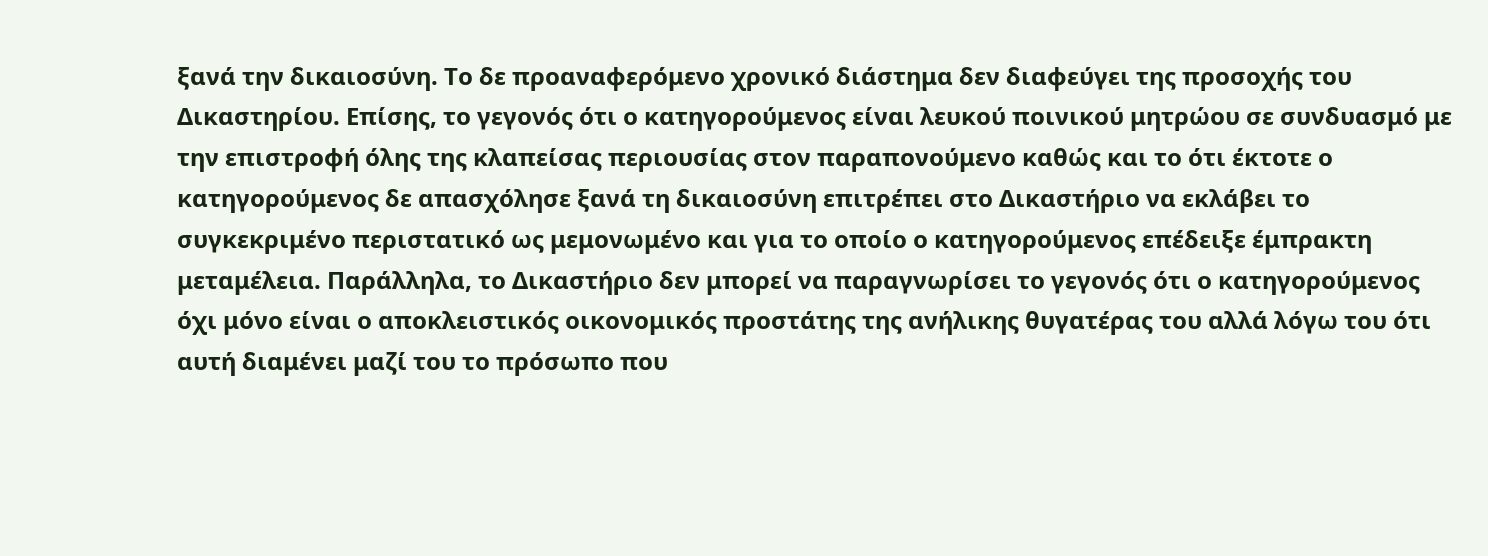ξανά την δικαιοσύνη. Το δε προαναφερόμενο χρονικό διάστημα δεν διαφεύγει της προσοχής του Δικαστηρίου. Επίσης, το γεγονός ότι ο κατηγορούμενος είναι λευκού ποινικού μητρώου σε συνδυασμό με την επιστροφή όλης της κλαπείσας περιουσίας στον παραπονούμενο καθώς και το ότι έκτοτε ο κατηγορούμενος δε απασχόλησε ξανά τη δικαιοσύνη επιτρέπει στο Δικαστήριο να εκλάβει το συγκεκριμένο περιστατικό ως μεμονωμένο και για το οποίο ο κατηγορούμενος επέδειξε έμπρακτη μεταμέλεια. Παράλληλα, το Δικαστήριο δεν μπορεί να παραγνωρίσει το γεγονός ότι ο κατηγορούμενος όχι μόνο είναι ο αποκλειστικός οικονομικός προστάτης της ανήλικης θυγατέρας του αλλά λόγω του ότι αυτή διαμένει μαζί του το πρόσωπο που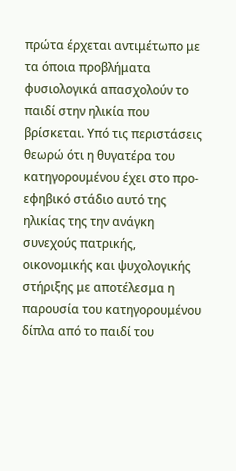πρώτα έρχεται αντιμέτωπο με τα όποια προβλήματα φυσιολογικά απασχολούν το παιδί στην ηλικία που βρίσκεται. Υπό τις περιστάσεις θεωρώ ότι η θυγατέρα του κατηγορουμένου έχει στο προ-εφηβικό στάδιο αυτό της ηλικίας της την ανάγκη συνεχούς πατρικής, οικονομικής και ψυχολογικής στήριξης με αποτέλεσμα η παρουσία του κατηγορουμένου δίπλα από το παιδί του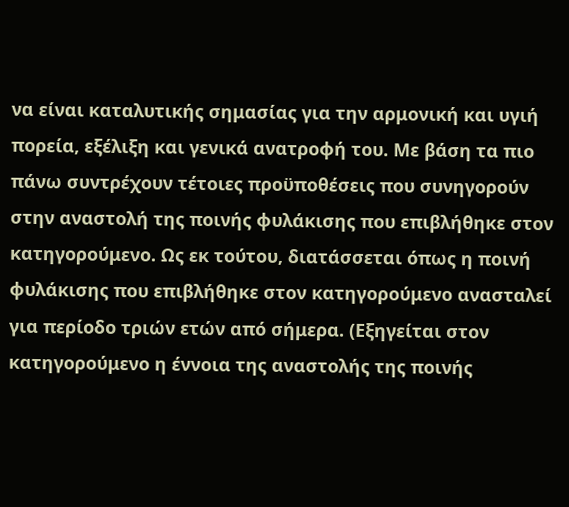να είναι καταλυτικής σημασίας για την αρμονική και υγιή πορεία, εξέλιξη και γενικά ανατροφή του. Με βάση τα πιο πάνω συντρέχουν τέτοιες προϋποθέσεις που συνηγορούν στην αναστολή της ποινής φυλάκισης που επιβλήθηκε στον κατηγορούμενο. Ως εκ τούτου, διατάσσεται όπως η ποινή φυλάκισης που επιβλήθηκε στον κατηγορούμενο ανασταλεί για περίοδο τριών ετών από σήμερα. (Εξηγείται στον κατηγορούμενο η έννοια της αναστολής της ποινής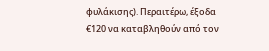φυλάκισης). Περαιτέρω, έξοδα €120 να καταβληθούν από τον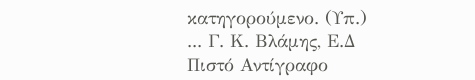κατηγορούμενο. (Υπ.) ... Γ. Κ. Βλάμης, Ε.Δ Πιστό Αντίγραφο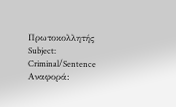Πρωτοκολλητής Subject: Criminal/Sentence Αναφορά: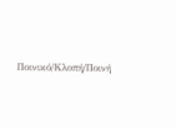Ποινικό/Κλοπή/Ποινή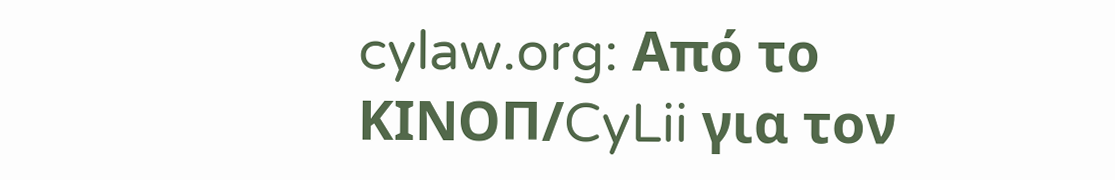cylaw.org: Από το ΚΙΝOΠ/CyLii για τον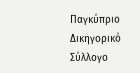Παγκύπριο Δικηγορικό Σύλλογο